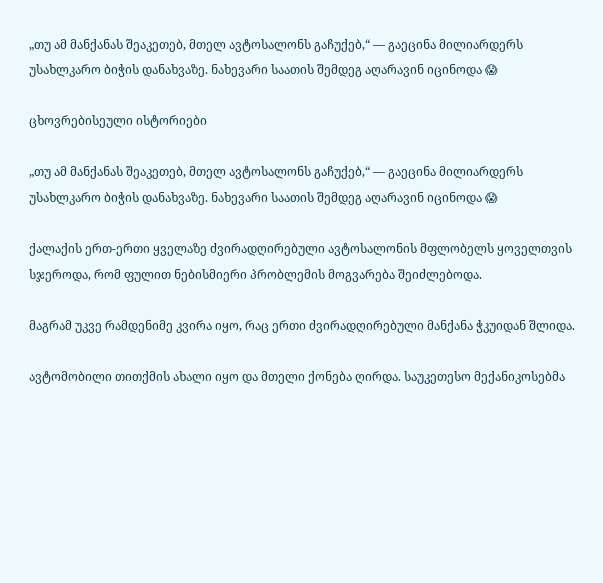„თუ ამ მანქანას შეაკეთებ, მთელ ავტოსალონს გაჩუქებ,“ — გაეცინა მილიარდერს უსახლკარო ბიჭის დანახვაზე. ნახევარი საათის შემდეგ აღარავინ იცინოდა 😱

ცხოვრებისეული ისტორიები

„თუ ამ მანქანას შეაკეთებ, მთელ ავტოსალონს გაჩუქებ,“ — გაეცინა მილიარდერს უსახლკარო ბიჭის დანახვაზე. ნახევარი საათის შემდეგ აღარავინ იცინოდა 😱

ქალაქის ერთ-ერთი ყველაზე ძვირადღირებული ავტოსალონის მფლობელს ყოველთვის სჯეროდა, რომ ფულით ნებისმიერი პრობლემის მოგვარება შეიძლებოდა.

მაგრამ უკვე რამდენიმე კვირა იყო, რაც ერთი ძვირადღირებული მანქანა ჭკუიდან შლიდა.

ავტომობილი თითქმის ახალი იყო და მთელი ქონება ღირდა. საუკეთესო მექანიკოსებმა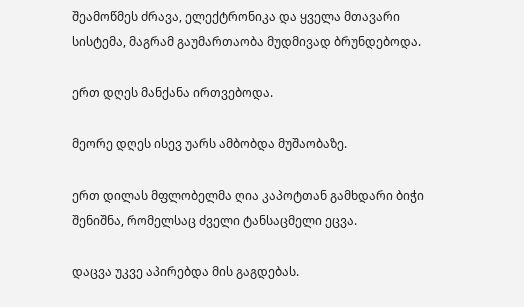შეამოწმეს ძრავა, ელექტრონიკა და ყველა მთავარი სისტემა, მაგრამ გაუმართაობა მუდმივად ბრუნდებოდა.

ერთ დღეს მანქანა ირთვებოდა.

მეორე დღეს ისევ უარს ამბობდა მუშაობაზე.

ერთ დილას მფლობელმა ღია კაპოტთან გამხდარი ბიჭი შენიშნა, რომელსაც ძველი ტანსაცმელი ეცვა.

დაცვა უკვე აპირებდა მის გაგდებას.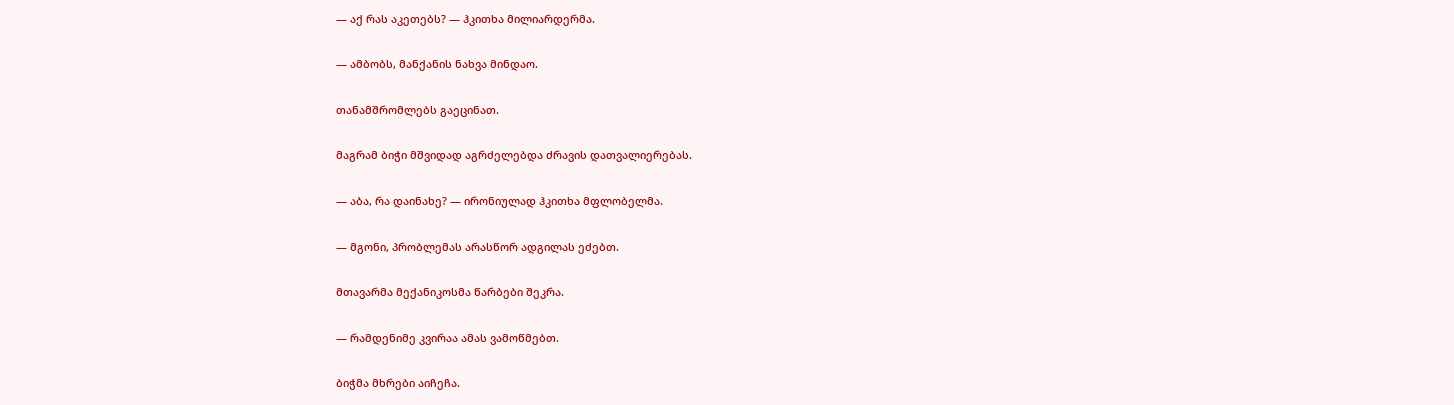— აქ რას აკეთებს? — ჰკითხა მილიარდერმა.

— ამბობს, მანქანის ნახვა მინდაო.

თანამშრომლებს გაეცინათ.

მაგრამ ბიჭი მშვიდად აგრძელებდა ძრავის დათვალიერებას.

— აბა, რა დაინახე? — ირონიულად ჰკითხა მფლობელმა.

— მგონი, პრობლემას არასწორ ადგილას ეძებთ.

მთავარმა მექანიკოსმა წარბები შეკრა.

— რამდენიმე კვირაა ამას ვამოწმებთ.

ბიჭმა მხრები აიჩეჩა.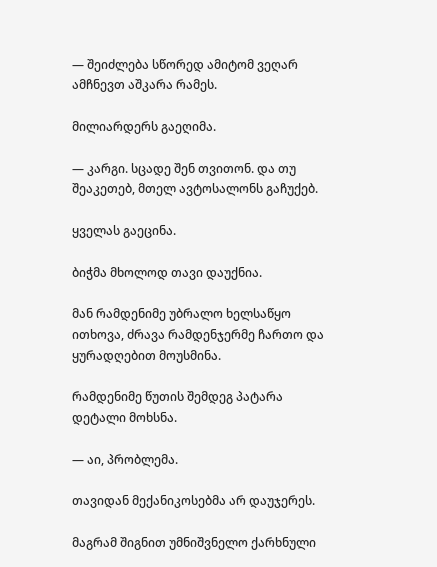— შეიძლება სწორედ ამიტომ ვეღარ ამჩნევთ აშკარა რამეს.

მილიარდერს გაეღიმა.

— კარგი. სცადე შენ თვითონ. და თუ შეაკეთებ, მთელ ავტოსალონს გაჩუქებ.

ყველას გაეცინა.

ბიჭმა მხოლოდ თავი დაუქნია.

მან რამდენიმე უბრალო ხელსაწყო ითხოვა, ძრავა რამდენჯერმე ჩართო და ყურადღებით მოუსმინა.

რამდენიმე წუთის შემდეგ პატარა დეტალი მოხსნა.

— აი, პრობლემა.

თავიდან მექანიკოსებმა არ დაუჯერეს.

მაგრამ შიგნით უმნიშვნელო ქარხნული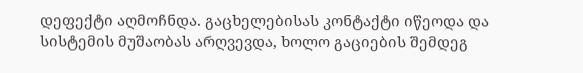დეფექტი აღმოჩნდა. გაცხელებისას კონტაქტი იწეოდა და სისტემის მუშაობას არღვევდა, ხოლო გაციების შემდეგ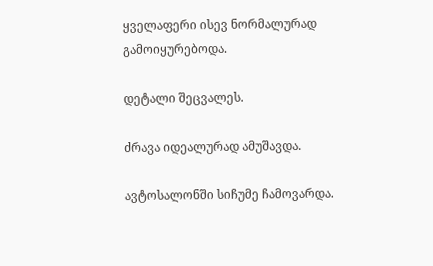ყველაფერი ისევ ნორმალურად გამოიყურებოდა.

დეტალი შეცვალეს.

ძრავა იდეალურად ამუშავდა.

ავტოსალონში სიჩუმე ჩამოვარდა.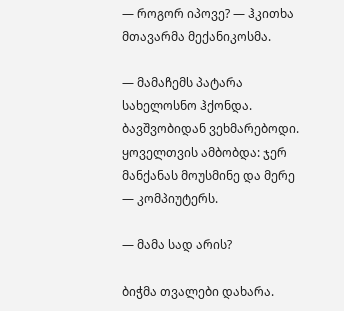— როგორ იპოვე? — ჰკითხა მთავარმა მექანიკოსმა.

— მამაჩემს პატარა სახელოსნო ჰქონდა. ბავშვობიდან ვეხმარებოდი. ყოველთვის ამბობდა: ჯერ მანქანას მოუსმინე და მერე — კომპიუტერს.

— მამა სად არის?

ბიჭმა თვალები დახარა.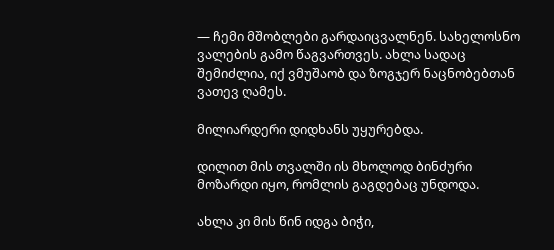— ჩემი მშობლები გარდაიცვალნენ. სახელოსნო ვალების გამო წაგვართვეს. ახლა სადაც შემიძლია, იქ ვმუშაობ და ზოგჯერ ნაცნობებთან ვათევ ღამეს.

მილიარდერი დიდხანს უყურებდა.

დილით მის თვალში ის მხოლოდ ბინძური მოზარდი იყო, რომლის გაგდებაც უნდოდა.

ახლა კი მის წინ იდგა ბიჭი,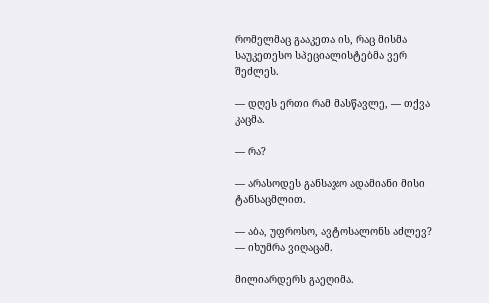რომელმაც გააკეთა ის, რაც მისმა საუკეთესო სპეციალისტებმა ვერ შეძლეს.

— დღეს ერთი რამ მასწავლე, — თქვა კაცმა.

— რა?

— არასოდეს განსაჯო ადამიანი მისი ტანსაცმლით.

— აბა, უფროსო, ავტოსალონს აძლევ? — იხუმრა ვიღაცამ.

მილიარდერს გაეღიმა.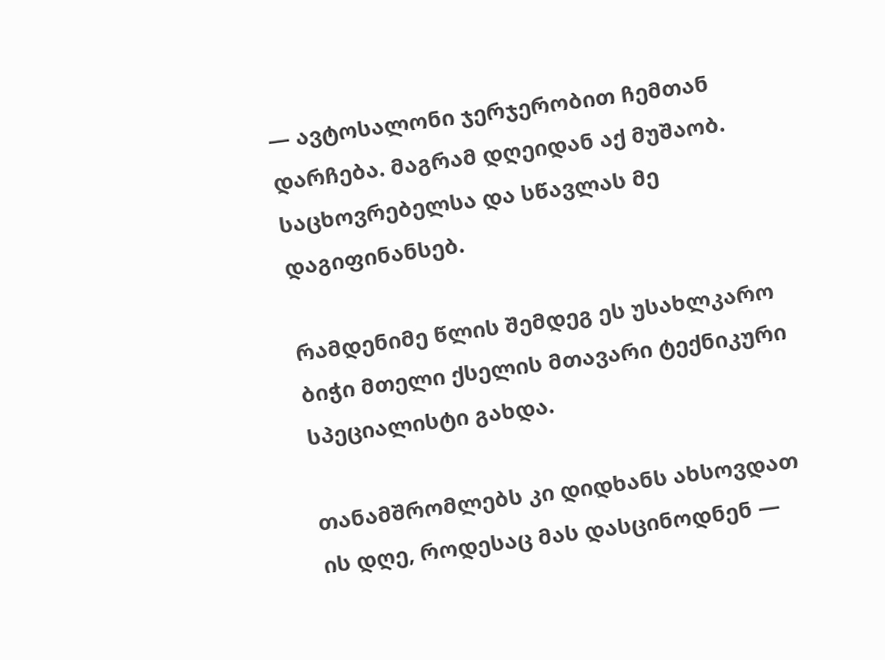— ავტოსალონი ჯერჯერობით ჩემთან დარჩება. მაგრამ დღეიდან აქ მუშაობ. საცხოვრებელსა და სწავლას მე დაგიფინანსებ.

რამდენიმე წლის შემდეგ ეს უსახლკარო ბიჭი მთელი ქსელის მთავარი ტექნიკური სპეციალისტი გახდა.

თანამშრომლებს კი დიდხანს ახსოვდათ ის დღე, როდესაც მას დასცინოდნენ —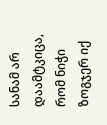სანამ არ დაამტკიცა, რომ ნიჭი ზოგჯერ იქ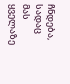ჩნდება, სადაც მას ყველაზე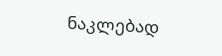ნაკლებად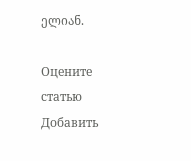ელიან.

Оцените статью
Добавить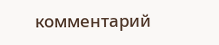комментарий